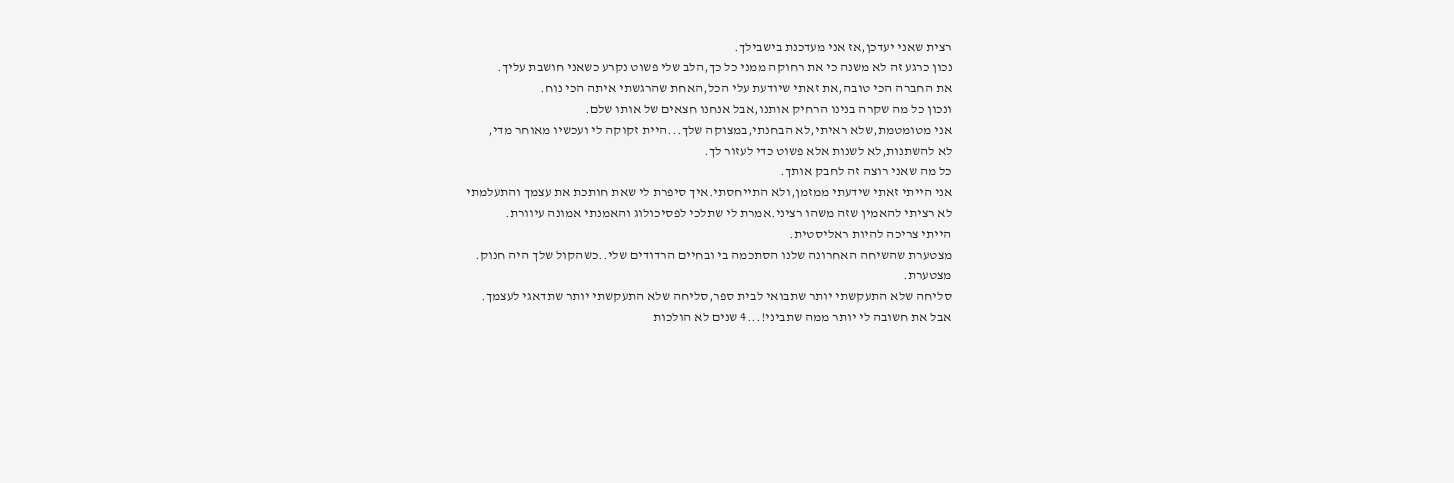רצית שאני יעדכן,אז אני מעדכנת בישבילך.
נכון כרגע זה לא משנה כי את רחוקה ממני כל כך,הלב שלי פשוט נקרע כשאני חושבת עליך.
את החברה הכי טובה,את זאתי שיודעת עלי הכל,האחת שהרגשתי איתה הכי נוח.
ונכון כל מה שקרה בנינו הרחיק אותנו,אבל אנחנו חצאים של אותו שלם.
אני מטומטמת,שלא ראיתי,לא הבחנתי,במצוקה שלך...היית זקוקה לי ועכשיו מאוחר מדי,
לא להשתנות,לא לשנות אלא פשוט כדי לעזור לך.
כל מה שאני רוצה זה לחבק אותך.
אני הייתי זאתי שידעתי ממזמן,ולא התייחסתי.איך סיפרת לי שאת חותכת את עצמך והתעלמתי
לא רציתי להאמין שזה משהו רציני.אמרת לי שתלכי לפסיכולוג והאמנתי אמונה עיוורת.
הייתי צריכה להיות ראליסטית.
מצטערת שהשיחה האחרונה שלנו הסתכמה בי ובחיים הרדודים שלי..כשהקול שלך היה חנוק.
מצטערת.
סליחה שלא התעקשתי יותר שתבואי לבית ספר,סליחה שלא התעקשתי יותר שתדאגי לעצמך.
אבל את חשובה לי יותר ממה שתביני!...4 שנים לא הולכות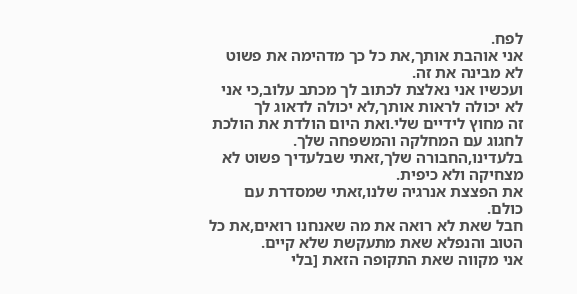לפח.
אני אוהבת אותך,את כל כך מדהימה את פשוט לא מבינה את זה.
ועכשיו אני נאלצת לכתוב לך מכתב עלוב,כי אני לא יכולה לראות אותך,לא יכולה לדאוג לך
זה מחוץ לידיים שלי.ואת היום הולדת את הולכת לחגוג עם המחלקה והמשפחה שלך.
בלעדינו,החבורה שלך,זאתי שבלעדיך פשוט לא מצחיקה ולא כיפית.
את הפצצת אנרגיה שלנו,זאתי שמסדרת עם כולם.
חבל שאת לא רואה את מה שאנחנו רואים,את כל הטוב והנפלא שאת מתעקשת שלא קיים.
אני מקווה שאת התקופה הזאת [בלי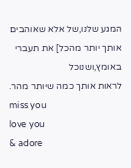המגע שלנו,של אלא שאוהבים אותך יותר מהכל] את תעברי באומץ,ושנוכל
לראות אותך כמה שיותר מהר.
miss you
love you
& adore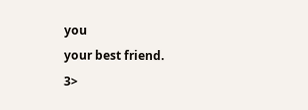you
your best friend.
3>